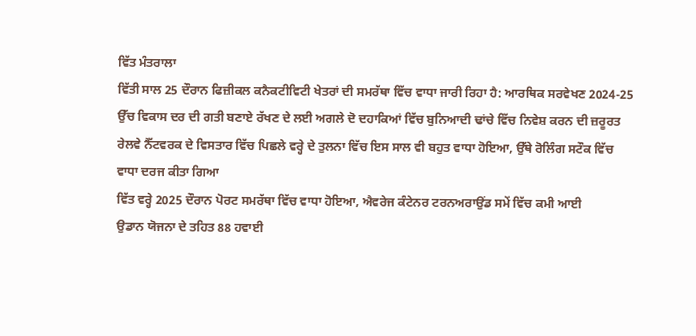ਵਿੱਤ ਮੰਤਰਾਲਾ
ਵਿੱਤੀ ਸਾਲ 25 ਦੌਰਾਨ ਫਿਜ਼ੀਕਲ ਕਨੈਕਟੀਵਿਟੀ ਖੇਤਰਾਂ ਦੀ ਸਮਰੱਥਾ ਵਿੱਚ ਵਾਧਾ ਜਾਰੀ ਰਿਹਾ ਹੈ: ਆਰਥਿਕ ਸਰਵੇਖਣ 2024-25
ਉੱਚ ਵਿਕਾਸ ਦਰ ਦੀ ਗਤੀ ਬਣਾਏ ਰੱਖਣ ਦੇ ਲਈ ਅਗਲੇ ਦੋ ਦਹਾਕਿਆਂ ਵਿੱਚ ਬੁਨਿਆਦੀ ਢਾਂਚੇ ਵਿੱਚ ਨਿਵੇਸ਼ ਕਰਨ ਦੀ ਜ਼ਰੂਰਤ
ਰੇਲਵੇ ਨੈੱਟਵਰਕ ਦੇ ਵਿਸਤਾਰ ਵਿੱਚ ਪਿਛਲੇ ਵਰ੍ਹੇ ਦੇ ਤੁਲਨਾ ਵਿੱਚ ਇਸ ਸਾਲ ਵੀ ਬਹੁਤ ਵਾਧਾ ਹੋਇਆ, ਉੱਥੇ ਰੋਲਿੰਗ ਸਟੌਕ ਵਿੱਚ ਵਾਧਾ ਦਰਜ ਕੀਤਾ ਗਿਆ
ਵਿੱਤ ਵਰ੍ਹੇ 2025 ਦੌਰਾਨ ਪੋਰਟ ਸਮਰੱਥਾ ਵਿੱਚ ਵਾਧਾ ਹੋਇਆ, ਐਵਰੇਜ ਕੰਟੇਨਰ ਟਰਨਅਰਾਉਂਡ ਸਮੇਂ ਵਿੱਚ ਕਮੀ ਆਈ
ਉਡਾਨ ਯੋਜਨਾ ਦੇ ਤਹਿਤ 88 ਹਵਾਈ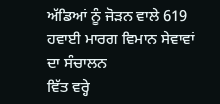ਅੱਡਿਆਂ ਨੂੰ ਜੋੜਨ ਵਾਲੇ 619 ਹਵਾਈ ਮਾਰਗ ਵਿਮਾਨ ਸੇਵਾਵਾਂ ਦਾ ਸੰਚਾਲਨ
ਵਿੱਤ ਵਰ੍ਹੇ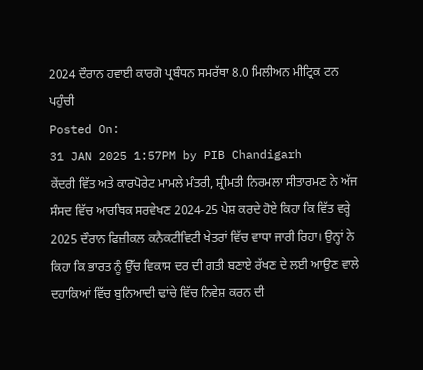2024 ਦੌਰਾਨ ਹਵਾਈ ਕਾਰਗੋ ਪ੍ਰਬੰਧਨ ਸਮਰੱਥਾ 8.0 ਮਿਲੀਅਨ ਮੀਟ੍ਰਿਕ ਟਨ ਪਹੁੰਚੀ
Posted On:
31 JAN 2025 1:57PM by PIB Chandigarh
ਕੇਂਦਰੀ ਵਿੱਤ ਅਤੇ ਕਾਰਪੋਰੇਟ ਮਾਮਲੇ ਮੰਤਰੀ, ਸ਼੍ਰੀਮਤੀ ਨਿਰਮਲਾ ਸੀਤਾਰਮਣ ਨੇ ਅੱਜ ਸੰਸਦ ਵਿੱਚ ਆਰਥਿਕ ਸਰਵੇਖਣ 2024-25 ਪੇਸ਼ ਕਰਦੇ ਹੋਏ ਕਿਹਾ ਕਿ ਵਿੱਤ ਵਰ੍ਹੇ 2025 ਦੌਰਾਨ ਫਿਜ਼ੀਕਲ ਕਨੈਕਟੀਵਿਟੀ ਖੇਤਰਾਂ ਵਿੱਚ ਵਾਧਾ ਜਾਰੀ ਰਿਹਾ। ਉਨ੍ਹਾਂ ਨੇ ਕਿਹਾ ਕਿ ਭਾਰਤ ਨੂੰ ਉੱਚ ਵਿਕਾਸ ਦਰ ਦੀ ਗਤੀ ਬਣਾਏ ਰੱਖਣ ਦੇ ਲਈ ਆਉਣ ਵਾਲੇ ਦਹਾਕਿਆਂ ਵਿੱਚ ਬੁਨਿਆਦੀ ਢਾਂਚੇ ਵਿੱਚ ਨਿਵੇਸ਼ ਕਰਨ ਦੀ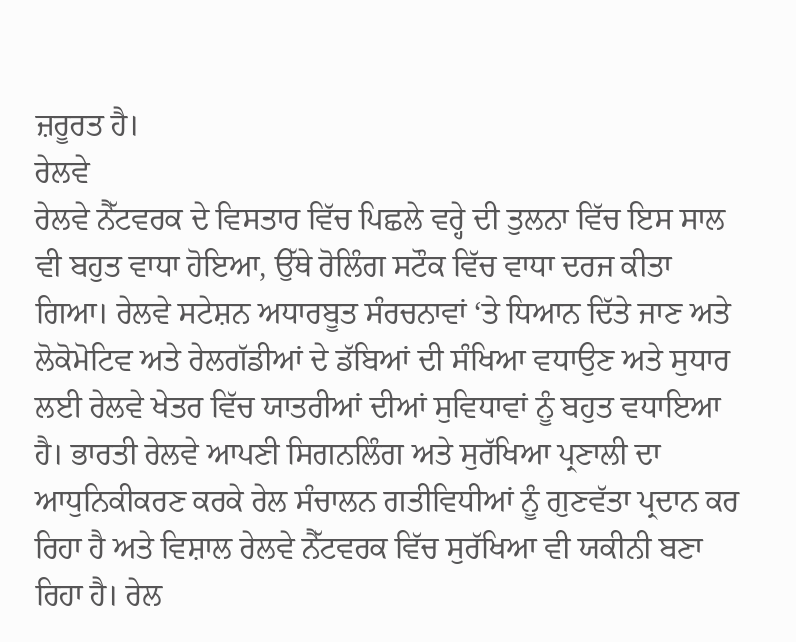ਜ਼ਰੂਰਤ ਹੈ।
ਰੇਲਵੇ
ਰੇਲਵੇ ਨੈੱਟਵਰਕ ਦੇ ਵਿਸਤਾਰ ਵਿੱਚ ਪਿਛਲੇ ਵਰ੍ਹੇ ਦੀ ਤੁਲਨਾ ਵਿੱਚ ਇਸ ਸਾਲ ਵੀ ਬਹੁਤ ਵਾਧਾ ਹੋਇਆ, ਉੱਥੇ ਰੋਲਿੰਗ ਸਟੌਕ ਵਿੱਚ ਵਾਧਾ ਦਰਜ ਕੀਤਾ ਗਿਆ। ਰੇਲਵੇ ਸਟੇਸ਼ਨ ਅਧਾਰਬੂਤ ਸੰਰਚਨਾਵਾਂ ‘ਤੇ ਧਿਆਨ ਦਿੱਤੇ ਜਾਣ ਅਤੇ ਲੋਕੋਮੋਟਿਵ ਅਤੇ ਰੇਲਗੱਡੀਆਂ ਦੇ ਡੱਬਿਆਂ ਦੀ ਸੰਖਿਆ ਵਧਾਉਣ ਅਤੇ ਸੁਧਾਰ ਲਈ ਰੇਲਵੇ ਖੇਤਰ ਵਿੱਚ ਯਾਤਰੀਆਂ ਦੀਆਂ ਸੁਵਿਧਾਵਾਂ ਨੂੰ ਬਹੁਤ ਵਧਾਇਆ ਹੈ। ਭਾਰਤੀ ਰੇਲਵੇ ਆਪਣੀ ਸਿਗਨਲਿੰਗ ਅਤੇ ਸੁਰੱਖਿਆ ਪ੍ਰਣਾਲੀ ਦਾ ਆਧੁਨਿਕੀਕਰਣ ਕਰਕੇ ਰੇਲ ਸੰਚਾਲਨ ਗਤੀਵਿਧੀਆਂ ਨੂੰ ਗੁਣਵੱਤਾ ਪ੍ਰਦਾਨ ਕਰ ਰਿਹਾ ਹੈ ਅਤੇ ਵਿਸ਼ਾਲ ਰੇਲਵੇ ਨੈੱਟਵਰਕ ਵਿੱਚ ਸੁਰੱਖਿਆ ਵੀ ਯਕੀਨੀ ਬਣਾ ਰਿਹਾ ਹੈ। ਰੇਲ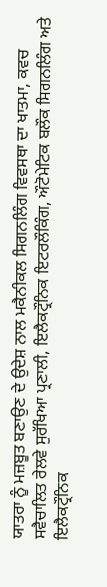ਯਾਤਰਾ ਨੂੰ ਮਜ਼ਬੂਤ ਬਣਾਉਣ ਦੇ ਉਦੇਸ਼ ਨਾਲ ਮਕੈਨੀਕਲ ਸਿਗਨਲਿੰਗ ਵਿਵਸਥਾ ਦਾ ਖਾਤਮਾ, ਕਵਚ ਸਵੈਚਾਲਿਤ ਰੇਲਵੇ ਸੁਰੱਖਿਆ ਪ੍ਰਣਾਲੀ, ਇਲੈਕਟ੍ਰੌਨਿਕ ਇਟਰਲੌਕਿੰਗ, ਔਟੋਮੇਟਿਕ ਬਲੌਕ ਸਿਗਨਲਿੰਗ ਅਤੇ ਇਲੈਕਟ੍ਰੌਨਿਕ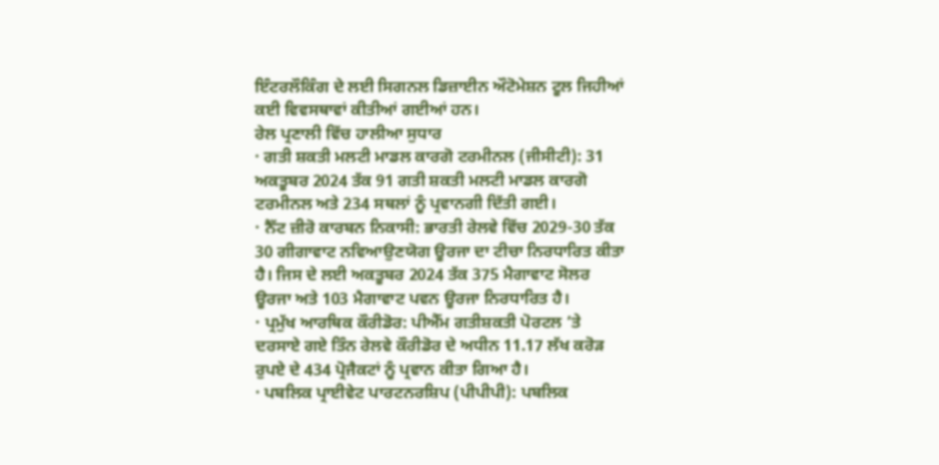ਇੰਟਰਲੌਕਿੰਗ ਦੇ ਲਈ ਸਿਗਨਲ ਡਿਜ਼ਾਈਨ ਔਟੋਮੇਸ਼ਨ ਟੂਲ ਜਿਹੀਆਂ ਕਈ ਵਿਵਸਥਾਵਾਂ ਕੀਤੀਆਂ ਗਈਆਂ ਹਨ।
ਰੇਲ ਪ੍ਰਣਾਲੀ ਵਿੱਚ ਹਾਲੀਆ ਸੁਧਾਰ
· ਗਤੀ ਸ਼ਕਤੀ ਮਲਟੀ ਮਾਡਲ ਕਾਰਗੋ ਟਰਮੀਨਲ (ਜੀਸੀਟੀ): 31 ਅਕਤੂਬਰ 2024 ਤੱਕ 91 ਗਤੀ ਸ਼ਕਤੀ ਮਲਟੀ ਮਾਡਲ ਕਾਰਗੋ ਟਰਮੀਨਲ ਅਤੇ 234 ਸਥਲਾਂ ਨੂੰ ਪ੍ਰਵਾਨਗੀ ਦਿੱਤੀ ਗਈ।
· ਨੈੱਟ ਜ਼ੀਰੋ ਕਾਰਬਨ ਨਿਕਾਸੀ: ਭਾਰਤੀ ਰੇਲਵੇ ਵਿੱਚ 2029-30 ਤੱਕ 30 ਗੀਗਾਵਾਟ ਨਵਿਆਉਣਯੋਗ ਊਰਜਾ ਦਾ ਟੀਚਾ ਨਿਰਧਾਰਿਤ ਕੀਤਾ ਹੈ। ਜਿਸ ਦੇ ਲਈ ਅਕਤੂਬਰ 2024 ਤੱਕ 375 ਮੈਗਾਵਾਟ ਸੋਲਰ ਊਰਜਾ ਅਤੇ 103 ਮੈਗਾਵਾਟ ਪਵਨ ਊਰਜਾ ਨਿਰਧਾਰਿਤ ਹੈ।
· ਪ੍ਰਮੁੱਖ ਆਰਥਿਕ ਕੌਰੀਡੋਰ: ਪੀਐੱਮ ਗਤੀਸ਼ਕਤੀ ਪੋਰਟਲ ‘ਤੇ ਦਰਸਾਏ ਗਏ ਤਿੰਨ ਰੇਲਵੇ ਕੌਰੀਡੋਰ ਦੇ ਅਧੀਨ 11.17 ਲੱਖ ਕਰੋੜ ਰੁਪਏ ਦੇ 434 ਪ੍ਰੋਜੈਕਟਾਂ ਨੂੰ ਪ੍ਰਵਾਨ ਕੀਤਾ ਗਿਆ ਹੈ।
· ਪਬਲਿਕ ਪ੍ਰਾਈਵੇਟ ਪਾਰਟਨਰਸ਼ਿਪ (ਪੀਪੀਪੀ): ਪਬਲਿਕ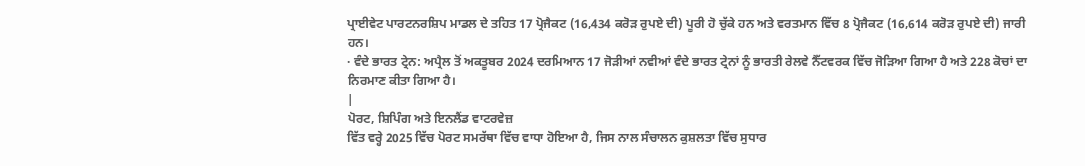ਪ੍ਰਾਈਵੇਟ ਪਾਰਟਨਰਸ਼ਿਪ ਮਾਡਲ ਦੇ ਤਹਿਤ 17 ਪ੍ਰੋਜੈਕਟ (16,434 ਕਰੋੜ ਰੁਪਏ ਦੀ) ਪੂਰੀ ਹੋ ਚੁੱਕੇ ਹਨ ਅਤੇ ਵਰਤਮਾਨ ਵਿੱਚ 8 ਪ੍ਰੋਜੈਕਟ (16,614 ਕਰੋੜ ਰੁਪਏ ਦੀ) ਜਾਰੀ ਹਨ।
· ਵੰਦੇ ਭਾਰਤ ਟ੍ਰੇਨ: ਅਪ੍ਰੈਲ ਤੋਂ ਅਕਤੂਬਰ 2024 ਦਰਮਿਆਨ 17 ਜੋੜੀਆਂ ਨਵੀਆਂ ਵੰਦੇ ਭਾਰਤ ਟ੍ਰੇਨਾਂ ਨੂੰ ਭਾਰਤੀ ਰੇਲਵੇ ਨੈੱਟਵਰਕ ਵਿੱਚ ਜੋੜਿਆ ਗਿਆ ਹੈ ਅਤੇ 228 ਕੋਚਾਂ ਦਾ ਨਿਰਮਾਣ ਕੀਤਾ ਗਿਆ ਹੈ।
|
ਪੋਰਟ, ਸ਼ਿਪਿੰਗ ਅਤੇ ਇਨਲੈਂਡ ਵਾਟਰਵੇਜ਼
ਵਿੱਤ ਵਰ੍ਹੇ 2025 ਵਿੱਚ ਪੋਰਟ ਸਮਰੱਥਾ ਵਿੱਚ ਵਾਧਾ ਹੋਇਆ ਹੈ, ਜਿਸ ਨਾਲ ਸੰਚਾਲਨ ਕੁਸ਼ਲਤਾ ਵਿੱਚ ਸੁਧਾਰ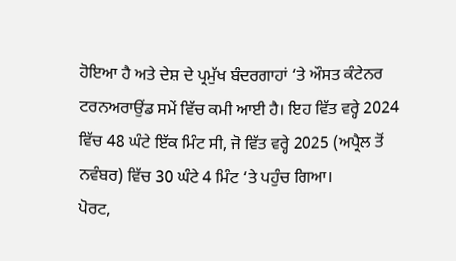ਹੋਇਆ ਹੈ ਅਤੇ ਦੇਸ਼ ਦੇ ਪ੍ਰਮੁੱਖ ਬੰਦਰਗਾਹਾਂ ‘ਤੇ ਔਸਤ ਕੰਟੇਨਰ ਟਰਨਅਰਾਉਂਡ ਸਮੇਂ ਵਿੱਚ ਕਮੀ ਆਈ ਹੈ। ਇਹ ਵਿੱਤ ਵਰ੍ਹੇ 2024 ਵਿੱਚ 48 ਘੰਟੇ ਇੱਕ ਮਿੰਟ ਸੀ, ਜੋ ਵਿੱਤ ਵਰ੍ਹੇ 2025 (ਅਪ੍ਰੈਲ ਤੋਂ ਨਵੰਬਰ) ਵਿੱਚ 30 ਘੰਟੇ 4 ਮਿੰਟ ‘ਤੇ ਪਹੁੰਚ ਗਿਆ।
ਪੋਰਟ,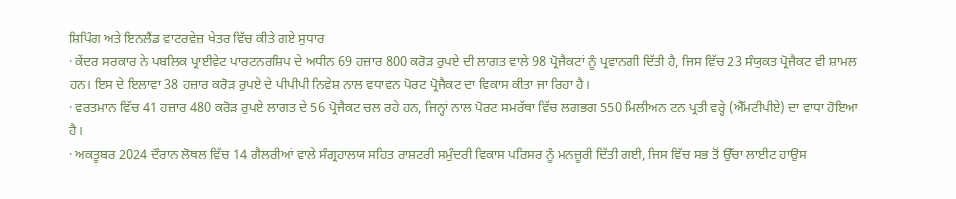ਸ਼ਿਪਿੰਗ ਅਤੇ ਇਨਲੈਂਡ ਵਾਟਰਵੇਜ਼ ਖੇਤਰ ਵਿੱਚ ਕੀਤੇ ਗਏ ਸੁਧਾਰ
· ਕੇਂਦਰ ਸਰਕਾਰ ਨੇ ਪਬਲਿਕ ਪ੍ਰਾਈਵੇਟ ਪਾਰਟਨਰਸ਼ਿਪ ਦੇ ਅਧੀਨ 69 ਹਜ਼ਾਰ 800 ਕਰੋੜ ਰੁਪਏ ਦੀ ਲਾਗਤ ਵਾਲੇ 98 ਪ੍ਰੋਜੈਕਟਾਂ ਨੂੰ ਪ੍ਰਵਾਨਗੀ ਦਿੱਤੀ ਹੈ, ਜਿਸ ਵਿੱਚ 23 ਸੰਯੁਕਤ ਪ੍ਰੋਜੈਕਟ ਵੀ ਸ਼ਾਮਲ ਹਨ। ਇਸ ਦੇ ਇਲਾਵਾ 38 ਹਜ਼ਾਰ ਕਰੋੜ ਰੁਪਏ ਦੇ ਪੀਪੀਪੀ ਨਿਵੇਸ਼ ਨਾਲ ਵਧਾਵਨ ਪੋਰਟ ਪ੍ਰੋਜੈਕਟ ਦਾ ਵਿਕਾਸ ਕੀਤਾ ਜਾ ਰਿਹਾ ਹੈ।
· ਵਰਤਮਾਨ ਵਿੱਚ 41 ਹਜ਼ਾਰ 480 ਕਰੋੜ ਰੁਪਏ ਲਾਗਤ ਦੇ 56 ਪ੍ਰੋਜੈਕਟ ਚਲ ਰਹੇ ਹਨ, ਜਿਨ੍ਹਾਂ ਨਾਲ ਪੋਰਟ ਸਮਰੱਥਾ ਵਿੱਚ ਲਗਭਗ 550 ਮਿਲੀਅਨ ਟਨ ਪ੍ਰਤੀ ਵਰ੍ਹੇ (ਐੱਮਟੀਪੀਏ) ਦਾ ਵਾਧਾ ਹੋਇਆ ਹੈ।
· ਅਕਤੂਬਰ 2024 ਦੌਰਾਨ ਲੋਥਲ ਵਿੱਚ 14 ਗੈਲਰੀਆਂ ਵਾਲੇ ਸੰਗ੍ਰਹਾਲਯ ਸਹਿਤ ਰਾਸ਼ਟਰੀ ਸਮੁੰਦਰੀ ਵਿਕਾਸ ਪਰਿਸਰ ਨੂੰ ਮਨਜ਼ੂਰੀ ਦਿੱਤੀ ਗਈ, ਜਿਸ ਵਿੱਚ ਸਭ ਤੋਂ ਉੱਚਾ ਲਾਈਟ ਹਾਉਸ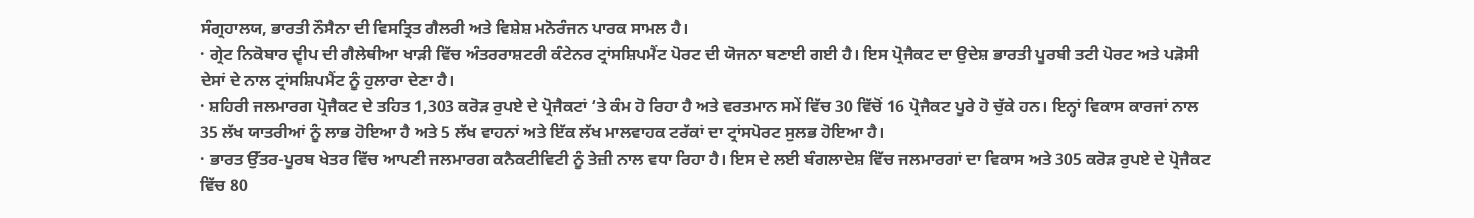ਸੰਗ੍ਰਹਾਲਯ, ਭਾਰਤੀ ਨੌਸੈਨਾ ਦੀ ਵਿਸਤ੍ਰਿਤ ਗੈਲਰੀ ਅਤੇ ਵਿਸ਼ੇਸ਼ ਮਨੋਰੰਜਨ ਪਾਰਕ ਸਾਮਲ ਹੈ।
· ਗ੍ਰੇਟ ਨਿਕੋਬਾਰ ਦ੍ਵੀਪ ਦੀ ਗੈਲੇਥੀਆ ਖਾੜੀ ਵਿੱਚ ਅੰਤਰਰਾਸ਼ਟਰੀ ਕੰਟੇਨਰ ਟ੍ਰਾਂਸਸ਼ਿਪਮੈਂਟ ਪੋਰਟ ਦੀ ਯੋਜਨਾ ਬਣਾਈ ਗਈ ਹੈ। ਇਸ ਪ੍ਰੋਜੈਕਟ ਦਾ ਉਦੇਸ਼ ਭਾਰਤੀ ਪੂਰਬੀ ਤਟੀ ਪੋਰਟ ਅਤੇ ਪੜੋਸੀ ਦੇਸਾਂ ਦੇ ਨਾਲ ਟ੍ਰਾਂਸਸ਼ਿਪਮੈਂਟ ਨੂੰ ਹੁਲਾਰਾ ਦੇਣਾ ਹੈ।
· ਸ਼ਹਿਰੀ ਜਲਮਾਰਗ ਪ੍ਰੋਜੈਕਟ ਦੇ ਤਹਿਤ 1,303 ਕਰੋੜ ਰੁਪਏ ਦੇ ਪ੍ਰੋਜੈਕਟਾਂ ‘ਤੇ ਕੰਮ ਹੋ ਰਿਹਾ ਹੈ ਅਤੇ ਵਰਤਮਾਨ ਸਮੇਂ ਵਿੱਚ 30 ਵਿੱਚੋਂ 16 ਪ੍ਰੋਜੈਕਟ ਪੂਰੇ ਹੋ ਚੁੱਕੇ ਹਨ। ਇਨ੍ਹਾਂ ਵਿਕਾਸ ਕਾਰਜਾਂ ਨਾਲ 35 ਲੱਖ ਯਾਤਰੀਆਂ ਨੂੰ ਲਾਭ ਹੋਇਆ ਹੈ ਅਤੇ 5 ਲੱਖ ਵਾਹਨਾਂ ਅਤੇ ਇੱਕ ਲੱਖ ਮਾਲਵਾਹਕ ਟਰੱਕਾਂ ਦਾ ਟ੍ਰਾਂਸਪੋਰਟ ਸੁਲਭ ਹੋਇਆ ਹੈ।
· ਭਾਰਤ ਉੱਤਰ-ਪੂਰਬ ਖੇਤਰ ਵਿੱਚ ਆਪਣੀ ਜਲਮਾਰਗ ਕਨੈਕਟੀਵਿਟੀ ਨੂੰ ਤੇਜ਼ੀ ਨਾਲ ਵਧਾ ਰਿਹਾ ਹੈ। ਇਸ ਦੇ ਲਈ ਬੰਗਲਾਦੇਸ਼ ਵਿੱਚ ਜਲਮਾਰਗਾਂ ਦਾ ਵਿਕਾਸ ਅਤੇ 305 ਕਰੋੜ ਰੁਪਏ ਦੇ ਪ੍ਰੋਜੈਕਟ ਵਿੱਚ 80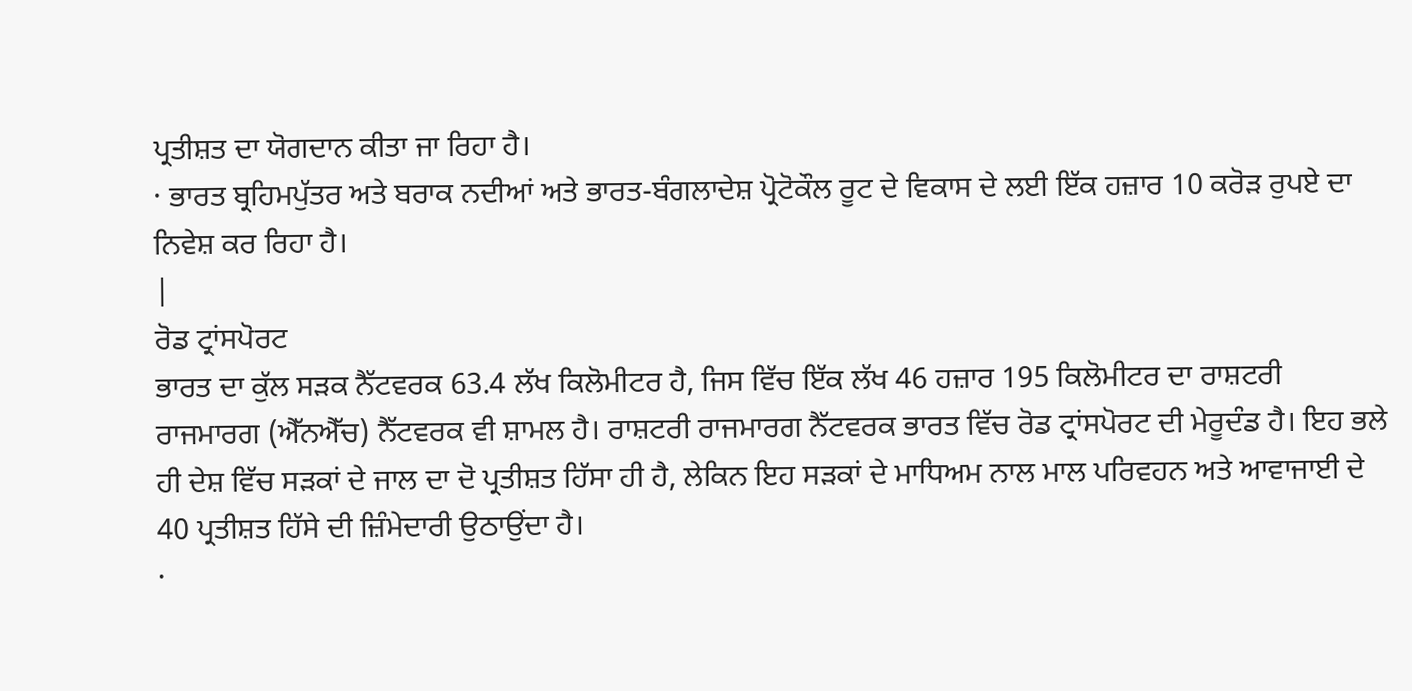ਪ੍ਰਤੀਸ਼ਤ ਦਾ ਯੋਗਦਾਨ ਕੀਤਾ ਜਾ ਰਿਹਾ ਹੈ।
· ਭਾਰਤ ਬ੍ਰਹਿਮਪੁੱਤਰ ਅਤੇ ਬਰਾਕ ਨਦੀਆਂ ਅਤੇ ਭਾਰਤ-ਬੰਗਲਾਦੇਸ਼ ਪ੍ਰੋਟੋਕੌਲ ਰੂਟ ਦੇ ਵਿਕਾਸ ਦੇ ਲਈ ਇੱਕ ਹਜ਼ਾਰ 10 ਕਰੋੜ ਰੁਪਏ ਦਾ ਨਿਵੇਸ਼ ਕਰ ਰਿਹਾ ਹੈ।
|
ਰੋਡ ਟ੍ਰਾਂਸਪੋਰਟ
ਭਾਰਤ ਦਾ ਕੁੱਲ ਸੜਕ ਨੈੱਟਵਰਕ 63.4 ਲੱਖ ਕਿਲੋਮੀਟਰ ਹੈ, ਜਿਸ ਵਿੱਚ ਇੱਕ ਲੱਖ 46 ਹਜ਼ਾਰ 195 ਕਿਲੋਮੀਟਰ ਦਾ ਰਾਸ਼ਟਰੀ ਰਾਜਮਾਰਗ (ਐੱਨਐੱਚ) ਨੈੱਟਵਰਕ ਵੀ ਸ਼ਾਮਲ ਹੈ। ਰਾਸ਼ਟਰੀ ਰਾਜਮਾਰਗ ਨੈੱਟਵਰਕ ਭਾਰਤ ਵਿੱਚ ਰੋਡ ਟ੍ਰਾਂਸਪੋਰਟ ਦੀ ਮੇਰੂਦੰਡ ਹੈ। ਇਹ ਭਲੇ ਹੀ ਦੇਸ਼ ਵਿੱਚ ਸੜਕਾਂ ਦੇ ਜਾਲ ਦਾ ਦੋ ਪ੍ਰਤੀਸ਼ਤ ਹਿੱਸਾ ਹੀ ਹੈ, ਲੇਕਿਨ ਇਹ ਸੜਕਾਂ ਦੇ ਮਾਧਿਅਮ ਨਾਲ ਮਾਲ ਪਰਿਵਹਨ ਅਤੇ ਆਵਾਜਾਈ ਦੇ 40 ਪ੍ਰਤੀਸ਼ਤ ਹਿੱਸੇ ਦੀ ਜ਼ਿੰਮੇਦਾਰੀ ਉਠਾਉਂਦਾ ਹੈ।
·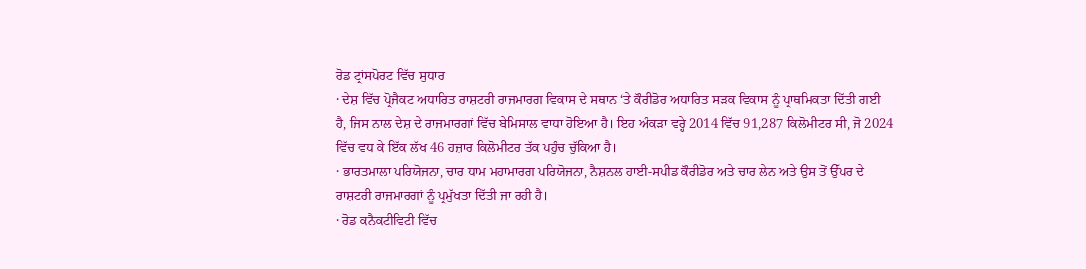ਰੋਡ ਟ੍ਰਾਂਸਪੋਰਟ ਵਿੱਚ ਸੁਧਾਰ
· ਦੇਸ਼ ਵਿੱਚ ਪ੍ਰੋਜੈਕਟ ਅਧਾਰਿਤ ਰਾਸ਼ਟਰੀ ਰਾਜਮਾਰਗ ਵਿਕਾਸ ਦੇ ਸਥਾਨ ‘ਤੇ ਕੌਰੀਡੋਰ ਅਧਾਰਿਤ ਸੜਕ ਵਿਕਾਸ ਨੂੰ ਪ੍ਰਾਥਮਿਕਤਾ ਦਿੱਤੀ ਗਈ ਹੈ, ਜਿਸ ਨਾਲ ਦੇਸ਼ ਦੇ ਰਾਜਮਾਰਗਾਂ ਵਿੱਚ ਬੇਮਿਸਾਲ ਵਾਧਾ ਹੋਇਆ ਹੈ। ਇਹ ਅੰਕੜਾ ਵਰ੍ਹੇ 2014 ਵਿੱਚ 91,287 ਕਿਲੋਮੀਟਰ ਸੀ, ਜੋ 2024 ਵਿੱਚ ਵਧ ਕੇ ਇੱਕ ਲੱਖ 46 ਹਜ਼ਾਰ ਕਿਲੋਮੀਟਰ ਤੱਕ ਪਹੁੰਚ ਚੁੱਕਿਆ ਹੈ।
· ਭਾਰਤਮਾਲਾ ਪਰਿਯੋਜਨਾ, ਚਾਰ ਧਾਮ ਮਹਾਮਾਰਗ ਪਰਿਯੋਜਨਾ, ਨੈਸ਼ਨਲ ਹਾਈ-ਸਪੀਡ ਕੌਰੀਡੋਰ ਅਤੇ ਚਾਰ ਲੇਨ ਅਤੇ ਉਸ ਤੋਂ ਉੱਪਰ ਦੇ ਰਾਸ਼ਟਰੀ ਰਾਜਮਾਰਗਾਂ ਨੂੰ ਪ੍ਰਮੁੱਖਤਾ ਦਿੱਤੀ ਜਾ ਰਹੀ ਹੈ।
· ਰੋਡ ਕਨੈਕਟੀਵਿਟੀ ਵਿੱਚ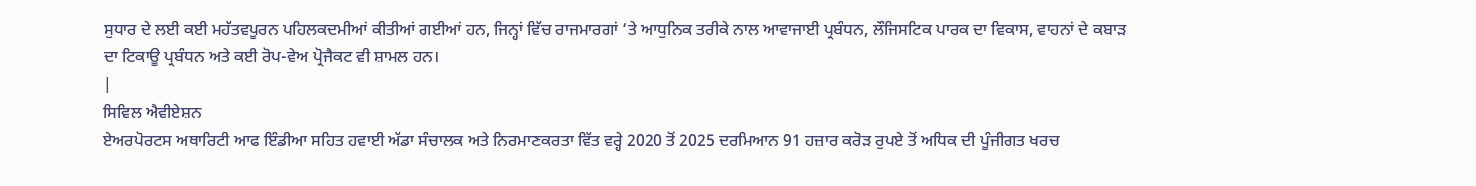ਸੁਧਾਰ ਦੇ ਲਈ ਕਈ ਮਹੱਤਵਪੂਰਨ ਪਹਿਲਕਦਮੀਆਂ ਕੀਤੀਆਂ ਗਈਆਂ ਹਨ, ਜਿਨ੍ਹਾਂ ਵਿੱਚ ਰਾਜਮਾਰਗਾਂ ‘ਤੇ ਆਧੁਨਿਕ ਤਰੀਕੇ ਨਾਲ ਆਵਾਜਾਈ ਪ੍ਰਬੰਧਨ, ਲੌਜਿਸਟਿਕ ਪਾਰਕ ਦਾ ਵਿਕਾਸ, ਵਾਹਨਾਂ ਦੇ ਕਬਾੜ ਦਾ ਟਿਕਾਊ ਪ੍ਰਬੰਧਨ ਅਤੇ ਕਈ ਰੋਪ-ਵੇਅ ਪ੍ਰੋਜੈਕਟ ਵੀ ਸ਼ਾਮਲ ਹਨ।
|
ਸਿਵਿਲ ਐਵੀਏਸ਼ਨ
ਏਅਰਪੋਰਟਸ ਅਥਾਰਿਟੀ ਆਫ ਇੰਡੀਆ ਸਹਿਤ ਹਵਾਈ ਅੱਡਾ ਸੰਚਾਲਕ ਅਤੇ ਨਿਰਮਾਣਕਰਤਾ ਵਿੱਤ ਵਰ੍ਹੇ 2020 ਤੋਂ 2025 ਦਰਮਿਆਨ 91 ਹਜ਼ਾਰ ਕਰੋੜ ਰੁਪਏ ਤੋਂ ਅਧਿਕ ਦੀ ਪੂੰਜੀਗਤ ਖਰਚ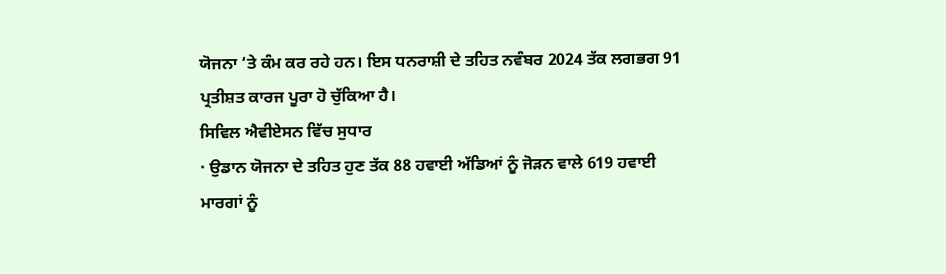ਯੋਜਨਾ ‘ਤੇ ਕੰਮ ਕਰ ਰਹੇ ਹਨ। ਇਸ ਧਨਰਾਸ਼ੀ ਦੇ ਤਹਿਤ ਨਵੰਬਰ 2024 ਤੱਕ ਲਗਭਗ 91 ਪ੍ਰਤੀਸ਼ਤ ਕਾਰਜ ਪੂਰਾ ਹੋ ਚੁੱਕਿਆ ਹੈ।
ਸਿਵਿਲ ਐਵੀਏਸਨ ਵਿੱਚ ਸੁਧਾਰ
· ਉਡਾਨ ਯੋਜਨਾ ਦੇ ਤਹਿਤ ਹੁਣ ਤੱਕ 88 ਹਵਾਈ ਅੱਡਿਆਂ ਨੂੰ ਜੋੜਨ ਵਾਲੇ 619 ਹਵਾਈ ਮਾਰਗਾਂ ਨੂੰ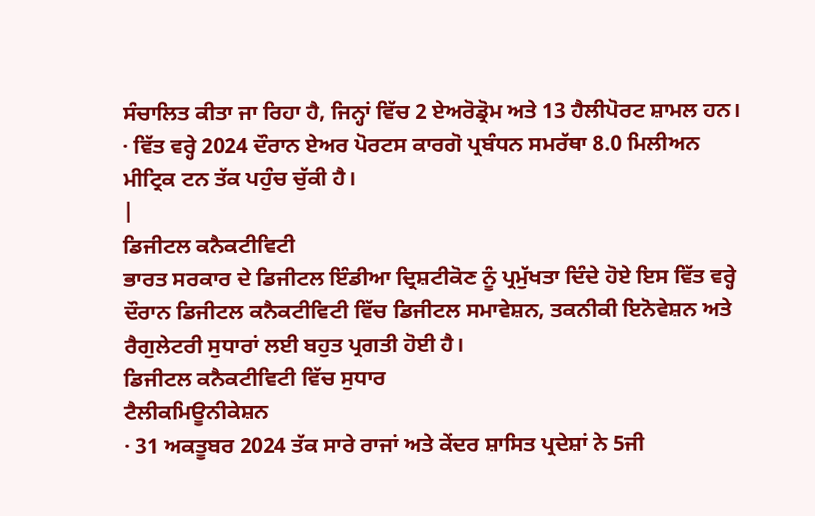ਸੰਚਾਲਿਤ ਕੀਤਾ ਜਾ ਰਿਹਾ ਹੈ, ਜਿਨ੍ਹਾਂ ਵਿੱਚ 2 ਏਅਰੋਡ੍ਰੋਮ ਅਤੇ 13 ਹੈਲੀਪੋਰਟ ਸ਼ਾਮਲ ਹਨ।
· ਵਿੱਤ ਵਰ੍ਹੇ 2024 ਦੌਰਾਨ ਏਅਰ ਪੋਰਟਸ ਕਾਰਗੋ ਪ੍ਰਬੰਧਨ ਸਮਰੱਥਾ 8.0 ਮਿਲੀਅਨ ਮੀਟ੍ਰਿਕ ਟਨ ਤੱਕ ਪਹੁੰਚ ਚੁੱਕੀ ਹੈ।
|
ਡਿਜੀਟਲ ਕਨੈਕਟੀਵਿਟੀ
ਭਾਰਤ ਸਰਕਾਰ ਦੇ ਡਿਜੀਟਲ ਇੰਡੀਆ ਦ੍ਰਿਸ਼ਟੀਕੋਣ ਨੂੰ ਪ੍ਰਮੁੱਖਤਾ ਦਿੰਦੇ ਹੋਏ ਇਸ ਵਿੱਤ ਵਰ੍ਹੇ ਦੌਰਾਨ ਡਿਜੀਟਲ ਕਨੈਕਟੀਵਿਟੀ ਵਿੱਚ ਡਿਜੀਟਲ ਸਮਾਵੇਸ਼ਨ, ਤਕਨੀਕੀ ਇਨੋਵੇਸ਼ਨ ਅਤੇ ਰੈਗੁਲੇਟਰੀ ਸੁਧਾਰਾਂ ਲਈ ਬਹੁਤ ਪ੍ਰਗਤੀ ਹੋਈ ਹੈ।
ਡਿਜੀਟਲ ਕਨੈਕਟੀਵਿਟੀ ਵਿੱਚ ਸੁਧਾਰ
ਟੈਲੀਕਮਿਊਨੀਕੇਸ਼ਨ
· 31 ਅਕਤੂਬਰ 2024 ਤੱਕ ਸਾਰੇ ਰਾਜਾਂ ਅਤੇ ਕੇਂਦਰ ਸ਼ਾਸਿਤ ਪ੍ਰਦੇਸ਼ਾਂ ਨੇ 5ਜੀ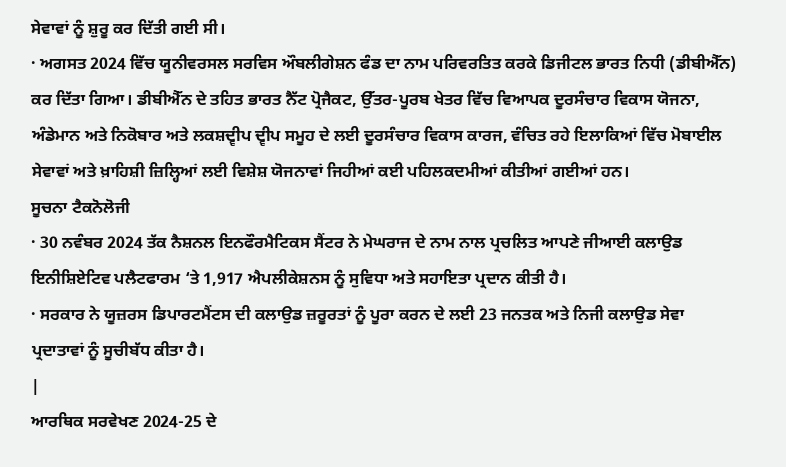ਸੇਵਾਵਾਂ ਨੂੰ ਸ਼ੁਰੂ ਕਰ ਦਿੱਤੀ ਗਈ ਸੀ।
· ਅਗਸਤ 2024 ਵਿੱਚ ਯੂਨੀਵਰਸਲ ਸਰਵਿਸ ਔਬਲੀਗੇਸ਼ਨ ਫੰਡ ਦਾ ਨਾਮ ਪਰਿਵਰਤਿਤ ਕਰਕੇ ਡਿਜੀਟਲ ਭਾਰਤ ਨਿਧੀ (ਡੀਬੀਐੱਨ) ਕਰ ਦਿੱਤਾ ਗਿਆ। ਡੀਬੀਐੱਨ ਦੇ ਤਹਿਤ ਭਾਰਤ ਨੈੱਟ ਪ੍ਰੋਜੈਕਟ, ਉੱਤਰ-ਪੂਰਬ ਖੇਤਰ ਵਿੱਚ ਵਿਆਪਕ ਦੂਰਸੰਚਾਰ ਵਿਕਾਸ ਯੋਜਨਾ, ਅੰਡੇਮਾਨ ਅਤੇ ਨਿਕੋਬਾਰ ਅਤੇ ਲਕਸ਼ਦ੍ਵੀਪ ਦ੍ਵੀਪ ਸਮੂਹ ਦੇ ਲਈ ਦੂਰਸੰਚਾਰ ਵਿਕਾਸ ਕਾਰਜ, ਵੰਚਿਤ ਰਹੇ ਇਲਾਕਿਆਂ ਵਿੱਚ ਮੋਬਾਈਲ ਸੇਵਾਵਾਂ ਅਤੇ ਖ਼ਾਹਿਸ਼ੀ ਜ਼ਿਲ੍ਹਿਆਂ ਲਈ ਵਿਸ਼ੇਸ਼ ਯੋਜਨਾਵਾਂ ਜਿਹੀਆਂ ਕਈ ਪਹਿਲਕਦਮੀਆਂ ਕੀਤੀਆਂ ਗਈਆਂ ਹਨ।
ਸੂਚਨਾ ਟੈਕਨੋਲੋਜੀ
· 30 ਨਵੰਬਰ 2024 ਤੱਕ ਨੈਸ਼ਨਲ ਇਨਫੌਰਮੈਟਿਕਸ ਸੈਂਟਰ ਨੇ ਮੇਘਰਾਜ ਦੇ ਨਾਮ ਨਾਲ ਪ੍ਰਚਲਿਤ ਆਪਣੇ ਜੀਆਈ ਕਲਾਉਡ ਇਨੀਸ਼ਿਏਟਿਵ ਪਲੈਟਫਾਰਮ ‘ਤੇ 1,917 ਐਪਲੀਕੇਸ਼ਨਸ ਨੂੰ ਸੁਵਿਧਾ ਅਤੇ ਸਹਾਇਤਾ ਪ੍ਰਦਾਨ ਕੀਤੀ ਹੈ।
· ਸਰਕਾਰ ਨੇ ਯੂਜ਼ਰਸ ਡਿਪਾਰਟਮੈਂਟਸ ਦੀ ਕਲਾਉਡ ਜ਼ਰੂਰਤਾਂ ਨੂੰ ਪੂਰਾ ਕਰਨ ਦੇ ਲਈ 23 ਜਨਤਕ ਅਤੇ ਨਿਜੀ ਕਲਾਉਡ ਸੇਵਾ ਪ੍ਰਦਾਤਾਵਾਂ ਨੂੰ ਸੂਚੀਬੱਧ ਕੀਤਾ ਹੈ।
|
ਆਰਥਿਕ ਸਰਵੇਖਣ 2024-25 ਦੇ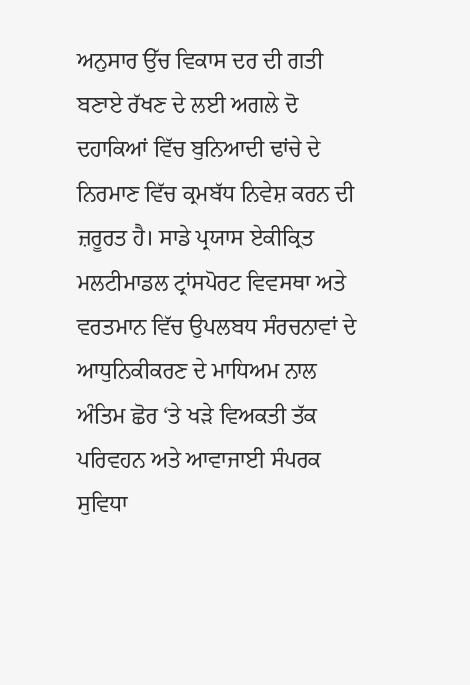ਅਨੁਸਾਰ ਉੱਚ ਵਿਕਾਸ ਦਰ ਦੀ ਗਤੀ ਬਣਾਏ ਰੱਖਣ ਦੇ ਲਈ ਅਗਲੇ ਦੋ ਦਹਾਕਿਆਂ ਵਿੱਚ ਬੁਨਿਆਦੀ ਢਾਂਚੇ ਦੇ ਨਿਰਮਾਣ ਵਿੱਚ ਕ੍ਰਮਬੱਧ ਨਿਵੇਸ਼ ਕਰਨ ਦੀ ਜ਼ਰੂਰਤ ਹੈ। ਸਾਡੇ ਪ੍ਰਯਾਸ ਏਕੀਕ੍ਰਿਤ ਮਲਟੀਮਾਡਲ ਟ੍ਰਾਂਸਪੋਰਟ ਵਿਵਸਥਾ ਅਤੇ ਵਰਤਮਾਨ ਵਿੱਚ ਉਪਲਬਧ ਸੰਰਚਨਾਵਾਂ ਦੇ ਆਧੁਨਿਕੀਕਰਣ ਦੇ ਮਾਧਿਅਮ ਨਾਲ ਅੰਤਿਮ ਛੋਰ ‘ਤੇ ਖੜੇ ਵਿਅਕਤੀ ਤੱਕ ਪਰਿਵਹਨ ਅਤੇ ਆਵਾਜਾਈ ਸੰਪਰਕ ਸੁਵਿਧਾ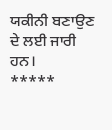ਯਕੀਨੀ ਬਣਾਉਣ ਦੇ ਲਈ ਜਾਰੀ ਹਨ।
*****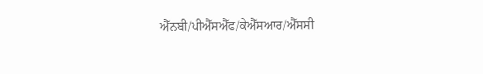ਐੱਨਬੀ/ਪੀਐੱਸਐੱਫ/ਕੇਐੱਸਆਰ/ਐੱਸਸੀ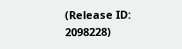(Release ID: 2098228)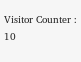Visitor Counter : 10